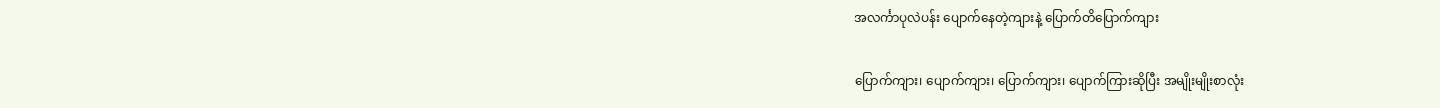အလင်္ကာပုလဲပန်း ပျောက်နေတဲ့ကျားနဲ့ ပြောက်တိပြောက်ကျား

ပြောက်ကျား၊ ပျောက်ကျား၊ ပြောက်ကျား၊ ပျောက်ကြားဆိုပြီး အမျိုးမျိုးစာလုံး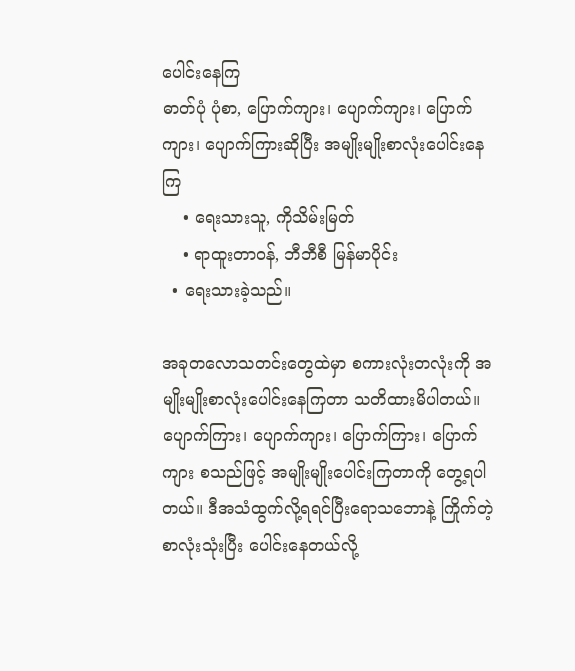ပေါင်းနေကြ
ဓာတ်ပုံ ပုံစာ, ပြောက်ကျား၊ ပျောက်ကျား၊ ပြောက်ကျား၊ ပျောက်ကြားဆိုပြီး အမျိုးမျိုးစာလုံးပေါင်းနေကြ
    • ရေးသားသူ, ကိုသိမ်းမြတ်
    • ရာထူးတာဝန်, ဘီဘီစီ မြန်မာပိုင်း
  • ရေးသားခဲ့သည်။

အခုတလောသတင်းတွေထဲမှာ စကားလုံးတလုံးကို အမျိုးမျိုးစာလုံးပေါင်းနေကြတာ သတိထားမိပါတယ်။ ပျောက်ကြား၊ ပျောက်ကျား၊ ပြောက်ကြား၊ ပြောက်ကျား စသည်ဖြင့် အမျိုးမျိုးပေါင်းကြတာကို တွေ့ရပါတယ်။ ဒီအသံထွက်လို့ရရင်ပြီးရောသဘောနဲ့ ကြိုက်တဲ့စာလုံးသုံးပြီး ပေါင်းနေတယ်လို့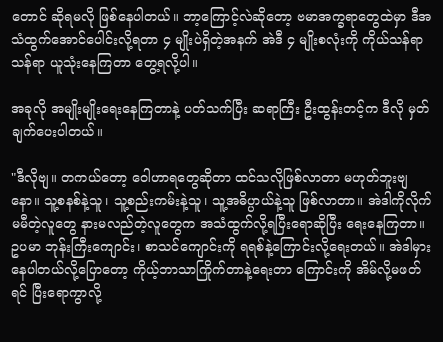တောင် ဆိုရမလို ဖြစ်နေပါတယ်။ ဘာ့ကြောင့်လဲဆိုတော့ ဗမာအက္ခရာတွေထဲမှာ ဒီအသံထွက်အောင်ပေါင်းလို့ရတာ ၄ မျိုးပဲရှိတဲ့အနက် အဲဒီ ၄ မျိုးစလုံးကို ကိုယ်သန်ရာသန်ရာ ယူသုံးနေကြတာ တွေ့ရလို့ပါ။

အခုလို အမျိုးမျိုးရေးနေကြတာနဲ့ ပတ်သက်ပြီး ဆရာကြီး ဦးထွန်းတင့်က ဒီလို မှတ်ချက်ပေးပါတယ်။

"ဒီလိုဗျ။ တကယ်တော့ ဝေါဟာရတွေဆိုတာ ထင်သလိုဖြစ်လာတာ မဟုတ်ဘူးဗျနော။ သူ့စနစ်နဲ့သူ၊ သူ့စည်းကမ်းနဲ့သူ၊ သူ့အဓိပ္ပာယ်နဲ့သူ ဖြစ်လာတာ။ အဲဒါကိုလိုက်မမီတဲ့လူတွေ နားမလည်တဲ့လူတွေက အသံထွက်လို့ရပြီးရောဆိုပြီး ရေးနေကြတာ။ ဥပမာ ဘုန်းကြီးကျောင်း၊ စာသင်ကျောင်းကို ရရစ်နဲ့ကြောင်းလို့ရေးတယ်။ အဲဒါမှားနေပါတယ်လို့ပြောတော့ ကိုယ့်ဘာသာကြိုက်တာနဲ့ရေးတာ ကြောင်းကို အိမ်လို့မဖတ်ရင် ပြီးရောကွာလို့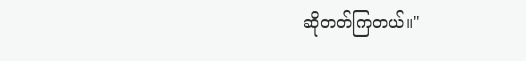ဆိုတတ်ကြတယ်။"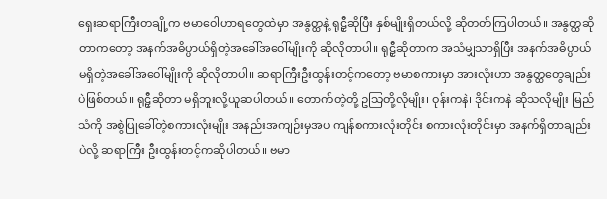ရှေးဆရာကြီးတချို့က ဗမာဝေါဟာရတွေထဲမှာ အနွတ္ထနဲ့ ရုဠှီဆိုပြီး နှစ်မျိုးရှိတယ်လို့ ဆိုတတ်ကြပါတယ်။ အနွတ္ထဆိုတာကတော့ အနက်အဓိပ္ပာယ်ရှိတဲ့အခေါ်အဝေါ်မျိုးကို ဆိုလိုတာပါ။ ရုဠှီဆိုတာက အသံမျှသာရှိပြီး အနက်အဓိပ္ပာယ်မရှိတဲ့အခေါ်အဝေါ်မျိုးကို ဆိုလိုတာပါ။ ဆရာကြီးဦးထွန်းတင့်ကတော့ ဗမာစကားမှာ အားလုံးဟာ အနွတ္ထတွေချည်းပဲဖြစ်တယ်။ ရုဠှီဆိုတာ မရှိဘူးလို့ယူဆပါတယ်။ တောက်တဲ့တို့ ဥသြတို့လိုမျိုး၊ ဝုန်းကနဲ၊ ဒိုင်းကနဲ ဆိုသလိုမျိုး မြည်သံကို အစွဲပြုခေါ်တဲ့စကားလုံးမျိုး အနည်းအကျဉ်းမှအပ ကျန်စကားလုံးတိုင်း စကားလုံးတိုင်းမှာ အနက်ရှိတာချည်းပဲလို့ ဆရာကြီး ဦးထွန်းတင့်ကဆိုပါတယ်။ ဗမာ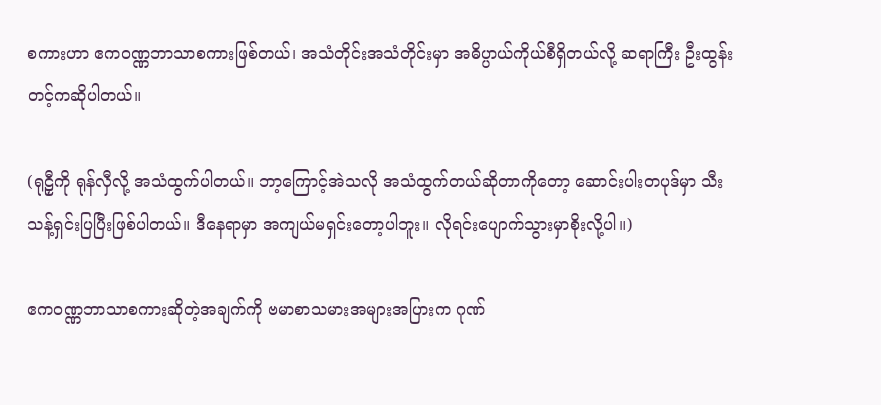စကားဟာ ဧကဝဏ္ဏဘာသာစကားဖြစ်တယ်၊ အသံတိုင်းအသံတိုင်းမှာ အဓိပ္ပာယ်ကိုယ်စီရှိတယ်လို့ ဆရာကြီး ဦးထွန်းတင့်ကဆိုပါတယ်။

(ရုဠှီကို ရုန်လှီလို့ အသံထွက်ပါတယ်။ ဘာ့ကြောင့်အဲသလို အသံထွက်တယ်ဆိုတာကိုတော့ ဆောင်းပါးတပုဒ်မှာ သီးသန့်ရှင်းပြပြီးဖြစ်ပါတယ်။ ဒီနေရာမှာ အကျယ်မရှင်းတော့ပါဘူး။ လိုရင်းပျောက်သွားမှာစိုးလို့ပါ။)

ဧကဝဏ္ဏဘာသာစကားဆိုတဲ့အချက်ကို ဗမာစာသမားအများအပြားက ဂုဏ်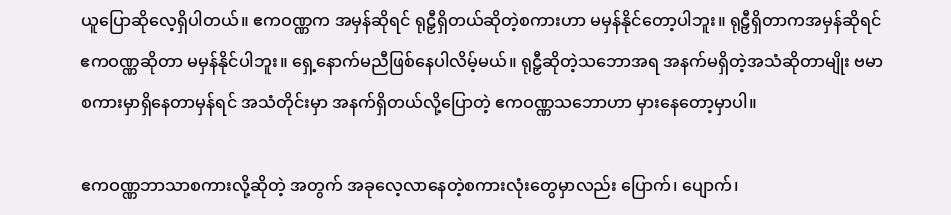ယူပြောဆိုလေ့ရှိပါတယ်။ ဧကဝဏ္ဏက အမှန်ဆိုရင် ရုဠှီရှိတယ်ဆိုတဲ့စကားဟာ မမှန်နိုင်တော့ပါဘူး။ ရုဠှီရှိတာကအမှန်ဆိုရင် ဧကဝဏ္ဏဆိုတာ မမှန်နိုင်ပါဘူး။ ရှေ့နောက်မညီဖြစ်နေပါလိမ့်မယ်။ ရုဠှီဆိုတဲ့သဘောအရ အနက်မရှိတဲ့အသံဆိုတာမျိုး ဗမာစကားမှာရှိနေတာမှန်ရင် အသံတိုင်းမှာ အနက်ရှိတယ်လို့ပြောတဲ့ ဧကဝဏ္ဏသဘောဟာ မှားနေတော့မှာပါ။

ဧကဝဏ္ဏဘာသာစကားလို့ဆိုတဲ့ အတွက် အခုလေ့လာနေတဲ့စကားလုံးတွေမှာလည်း ပြောက်၊ ပျောက်၊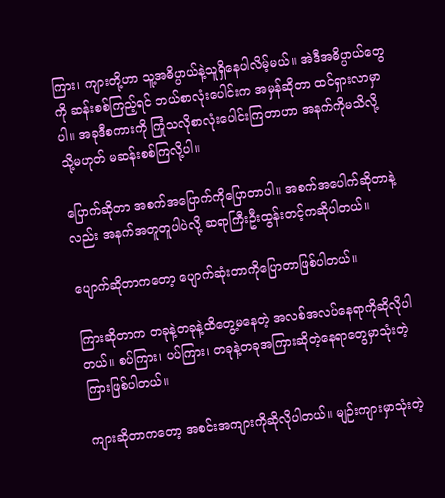ကြား၊ ကျားတို့ဟာ သူ့အဓိပ္ပာယ်နဲ့သူရှိနေပါလိမ့်မယ်။ အဲဒီအဓိပ္ပာယ်တွေကို ဆန်းစစ်ကြည့်ရင် ဘယ်စာလုံးပေါင်းက အမှန်ဆိုတာ ထင်ရှားလာမှာပါ။ အခုဒီစကားကို ကြုံသလိုစာလုံးပေါင်းကြတာဟာ အနက်ကိုမသိလို့ သို့မဟုတ် မဆန်းစစ်ကြလို့ပါ။

ပြောက်ဆိုတာ အစက်အပြောက်ကိုပြောတာပါ။ အစက်အပေါက်ဆိုတာနဲ့လည်း အနက်အတူတူပါပဲလို့ ဆရာကြီးဦးထွန်းတင့်ကဆိုပါတယ်။

ပျောက်ဆိုတာကတော့ ပျောက်ဆုံးတာကိုပြောတာဖြစ်ပါတယ်။

ကြားဆိုတာက တခုနဲ့တခုနဲ့ထိတွေ့မနေတဲ့ အလစ်အလပ်နေရာကိုဆိုလိုပါတယ်။ စပ်ကြား၊ ပပ်ကြား၊ တခုနဲ့တခုအကြားဆိုတဲ့နေရာတွေမှာသုံးတဲ့ကြားဖြစ်ပါတယ်။

ကျားဆိုတာကတော့ အစင်းအကျားကိုဆိုလိုပါတယ်။ မျဉ်းကျားမှာသုံးတဲ့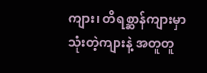ကျား၊ တိရစ္ဆာန်ကျားမှာသုံးတဲ့ကျားနဲ့ အတူတူ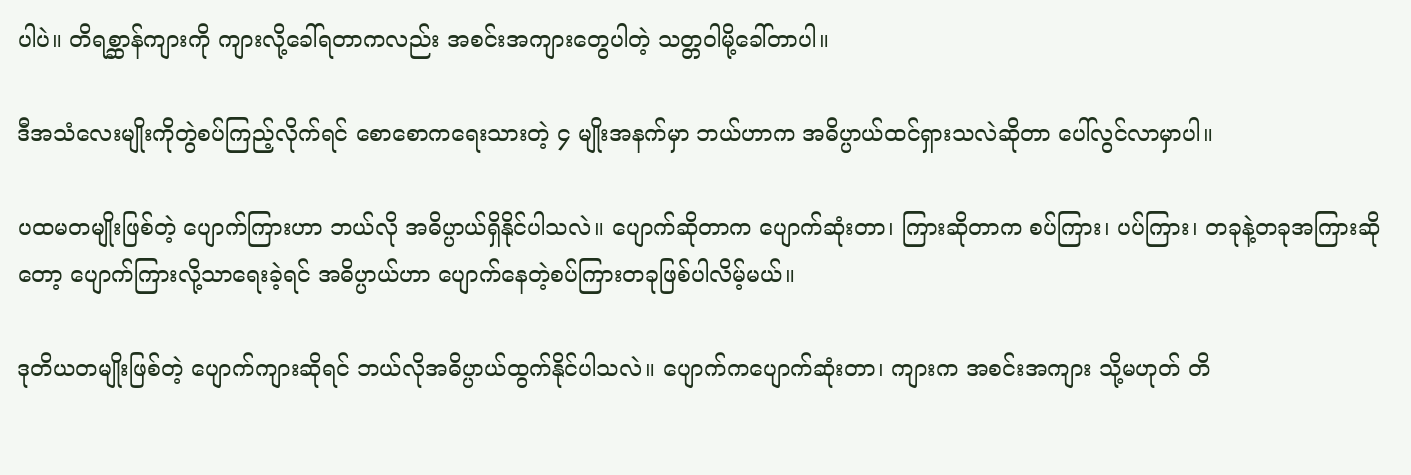ပါပဲ။ တိရစ္ဆာန်ကျားကို ကျားလို့ခေါ်ရတာကလည်း အစင်းအကျားတွေပါတဲ့ သတ္တဝါမို့ခေါ်တာပါ။

ဒီအသံလေးမျိုးကိုတွဲစပ်ကြည့်လိုက်ရင် စောစောကရေးသားတဲ့ ၄ မျိုးအနက်မှာ ဘယ်ဟာက အဓိပ္ပာယ်ထင်ရှားသလဲဆိုတာ ပေါ်လွင်လာမှာပါ။

ပထမတမျိုးဖြစ်တဲ့ ပျောက်ကြားဟာ ဘယ်လို အဓိပ္ပာယ်ရှိနိုင်ပါသလဲ။ ပျောက်ဆိုတာက ပျောက်ဆုံးတာ၊ ကြားဆိုတာက စပ်ကြား၊ ပပ်ကြား၊ တခုနဲ့တခုအကြားဆိုတော့ ပျောက်ကြားလို့သာရေးခဲ့ရင် အဓိပ္ပာယ်ဟာ ပျောက်နေတဲ့စပ်ကြားတခုဖြစ်ပါလိမ့်မယ်။

ဒုတိယတမျိုးဖြစ်တဲ့ ပျောက်ကျားဆိုရင် ဘယ်လိုအဓိပ္ပာယ်ထွက်နိုင်ပါသလဲ။ ပျောက်ကပျောက်ဆုံးတာ၊ ကျားက အစင်းအကျား သို့မဟုတ် တိ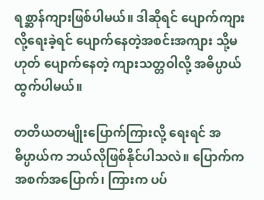ရစ္ဆာန်ကျားဖြစ်ပါမယ်။ ဒါဆိုရင် ပျောက်ကျားလို့ရေးခဲ့ရင် ပျောက်နေတဲ့အစင်းအကျား သို့မဟုတ် ပျောက်နေတဲ့ ကျားသတ္တဝါလို့ အဓိပ္ပာယ်ထွက်ပါမယ်။

တတိယတမျိုးပြောက်ကြားလို့ ရေးရင် အဓိပ္ပာယ်က ဘယ်လိုဖြစ်နိုင်ပါသလဲ။ ပြောက်က အစက်အပြောက်၊ ကြားက ပပ်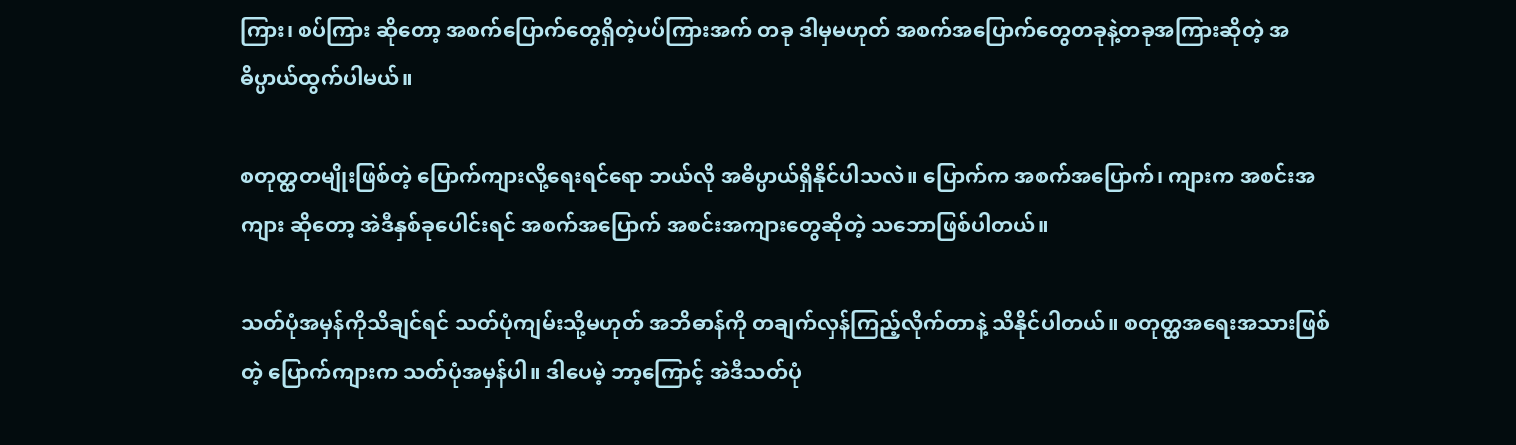ကြား၊ စပ်ကြား ဆိုတော့ အစက်ပြောက်တွေရှိတဲ့ပပ်ကြားအက် တခု ဒါမှမဟုတ် အစက်အပြောက်တွေတခုနဲ့တခုအကြားဆိုတဲ့ အဓိပ္ပာယ်ထွက်ပါမယ်။

စတုတ္ထတမျိုးဖြစ်တဲ့ ပြောက်ကျားလို့ရေးရင်ရော ဘယ်လို အဓိပ္ပာယ်ရှိနိုင်ပါသလဲ။ ပြောက်က အစက်အပြောက်၊ ကျားက အစင်းအကျား ဆိုတော့ အဲဒီနှစ်ခုပေါင်းရင် အစက်အပြောက် အစင်းအကျားတွေဆိုတဲ့ သဘောဖြစ်ပါတယ်။

သတ်ပုံအမှန်ကိုသိချင်ရင် သတ်ပုံကျမ်းသို့မဟုတ် အဘိဓာန်ကို တချက်လှန်ကြည့်လိုက်တာနဲ့ သိနိုင်ပါတယ်။ စတုတ္ထအရေးအသားဖြစ်တဲ့ ပြောက်ကျားက သတ်ပုံအမှန်ပါ။ ဒါပေမဲ့ ဘာ့ကြောင့် အဲဒီသတ်ပုံ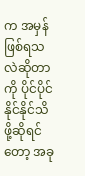က အမှန်ဖြစ်ရသလဲဆိုတာကို ပိုင်ပိုင်နိုင်နိုင်သိဖို့ဆိုရင်တော့ အခု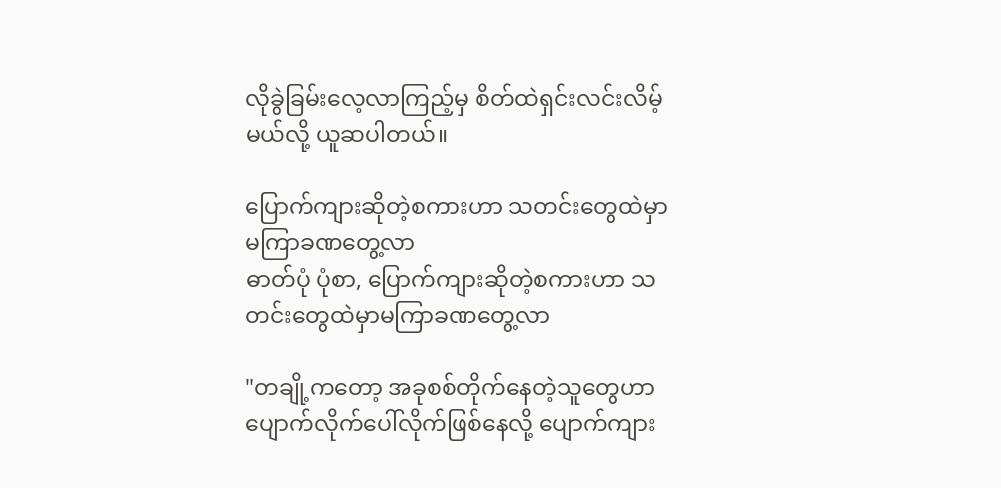လိုခွဲခြမ်းလေ့လာကြည့်မှ စိတ်ထဲရှင်းလင်းလိမ့်မယ်လို့ ယူဆပါတယ်။

ပြောက်ကျားဆိုတဲ့စကားဟာ သတင်းတွေထဲမှာမကြာခဏတွေ့လာ
ဓာတ်ပုံ ပုံစာ, ပြောက်ကျားဆိုတဲ့စကားဟာ သတင်းတွေထဲမှာမကြာခဏတွေ့လာ

"တချို့ကတော့ အခုစစ်တိုက်နေတဲ့သူတွေဟာ ပျောက်လိုက်ပေါ်လိုက်ဖြစ်နေလို့ ပျောက်ကျား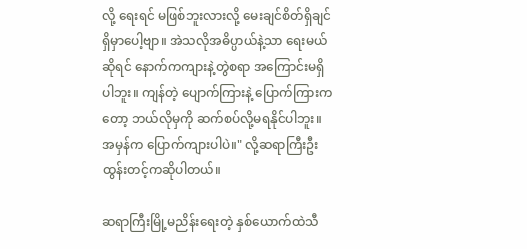လို့ ရေးရင် မဖြစ်ဘူးလားလို့ မေးချင်စိတ်ရှိချင်ရှိမှာပေါ့ဗျာ။ အဲသလိုအဓိပ္ပာယ်နဲ့သာ ရေးမယ်ဆိုရင် နောက်ကကျားနဲ့တွဲစရာ အကြောင်းမရှိပါဘူး။ ကျန်တဲ့ ပျောက်ကြားနဲ့ ပြောက်ကြားကတော့ ဘယ်လိုမှကို ဆက်စပ်လို့မရနိုင်ပါဘူး။ အမှန်က ပြောက်ကျားပါပဲ။" လို့ဆရာကြီးဦးထွန်းတင့်ကဆိုပါတယ်။

ဆရာကြီးမြို့မညိန်းရေးတဲ့ နှစ်ယောက်ထဲသီ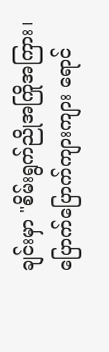ချင်းမှာ "စိမ်းရွက်ညိုအကြိုအကြား၊ ပြောက်ပြောက်ကျားကျား ရောင်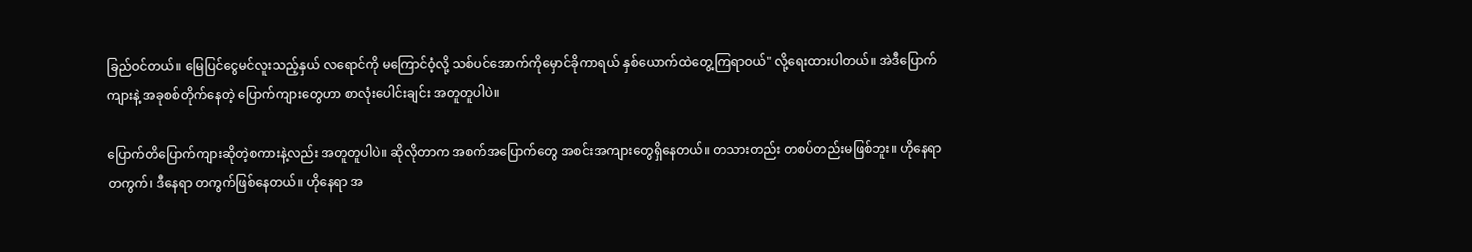ခြည်ဝင်တယ်။ မြေပြင်ငွေမင်လူးသည့်နှယ် လရောင်ကို မကြောင်ဝံ့လို့ သစ်ပင်အောက်ကိုမှောင်ခိုကာရယ် နှစ်ယောက်ထဲတွေ့ကြရာဝယ်" လို့ရေးထားပါတယ်။ အဲဒီပြောက်ကျားနဲ့ အခုစစ်တိုက်နေတဲ့ ပြောက်ကျားတွေဟာ စာလုံးပေါင်းချင်း အတူတူပါပဲ။

ပြောက်တိပြောက်ကျားဆိုတဲ့စကားနဲ့လည်း အတူတူပါပဲ။ ဆိုလိုတာက အစက်အပြောက်တွေ အစင်းအကျားတွေရှိနေတယ်။ တသားတည်း တစပ်တည်းမဖြစ်ဘူး။ ဟိုနေရာတကွက်၊ ဒီနေရာ တကွက်ဖြစ်နေတယ်။ ဟိုနေရာ အ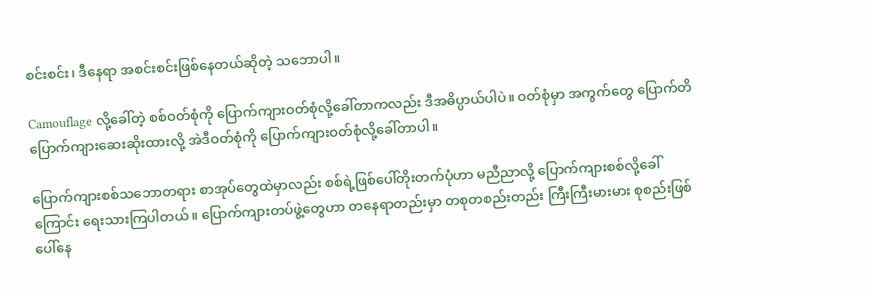စင်းစင်း၊ ဒီနေရာ အစင်းစင်းဖြစ်နေတယ်ဆိုတဲ့ သဘောပါ။

Camouflage လို့ခေါ်တဲ့ စစ်ဝတ်စုံကို ပြောက်ကျားဝတ်စုံလို့ခေါ်တာကလည်း ဒီအဓိပ္ပာယ်ပါပဲ။ ဝတ်စုံမှာ အကွက်တွေ ပြောက်တိပြောက်ကျားဆေးဆိုးထားလို့ အဲဒီဝတ်စုံကို ပြောက်ကျားဝတ်စုံလို့ခေါ်တာပါ။

ပြောက်ကျားစစ်သဘောတရား စာအုပ်တွေထဲမှာလည်း စစ်ရဲ့ဖြစ်ပေါ်တိုးတက်ပုံဟာ မညီညာလို့ ပြောက်ကျားစစ်လို့ခေါ်ကြောင်း ရေးသားကြပါတယ်။ ပြောက်ကျားတပ်ဖွဲ့တွေဟာ တနေရာတည်းမှာ တစုတစည်းတည်း ကြီးကြီးမားမား စုစည်းဖြစ်ပေါ်နေ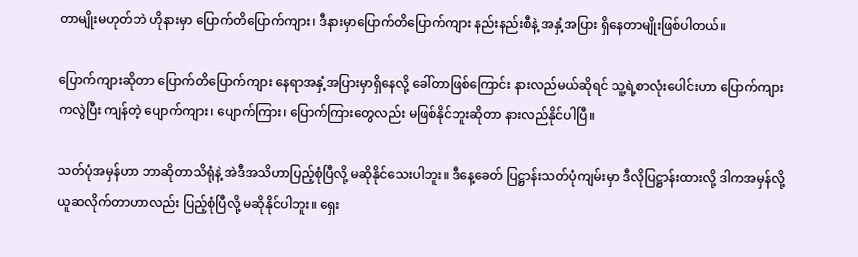တာမျိုးမဟုတ်ဘဲ ဟိုနားမှာ ပြောက်တိပြောက်ကျား၊ ဒီနားမှာပြောက်တိပြောက်ကျား နည်းနည်းစီနဲ့ အနှံ့အပြား ရှိနေတာမျိုးဖြစ်ပါတယ်။

ပြောက်ကျားဆိုတာ ပြောက်တိပြောက်ကျား နေရာအနှံ့အပြားမှာရှိနေလို့ ခေါ်တာဖြစ်ကြောင်း နားလည်မယ်ဆိုရင် သူ့ရဲ့စာလုံးပေါင်းဟာ ပြောက်ကျားကလွဲပြီး ကျန်တဲ့ ပျောက်ကျား၊ ပျောက်ကြား၊ ပြောက်ကြားတွေလည်း မဖြစ်နိုင်ဘူးဆိုတာ နားလည်နိုင်ပါပြီ။

သတ်ပုံအမှန်ဟာ ဘာဆိုတာသိရုံနဲ့ အဲဒီအသိဟာပြည့်စုံပြီလို့ မဆိုနိုင်သေးပါဘူး။ ဒီနေ့ခေတ် ပြဋ္ဌာန်းသတ်ပုံကျမ်းမှာ ဒီလိုပြဋ္ဌာန်းထားလို့ ဒါကအမှန်လို့ယူဆလိုက်တာဟာလည်း ပြည့်စုံပြီလို့ မဆိုနိုင်ပါဘူး။ ရှေး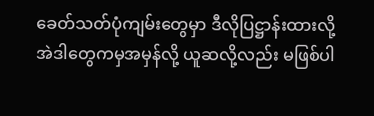ခေတ်သတ်ပုံကျမ်းတွေမှာ ဒီလိုပြဋ္ဌာန်းထားလို့ အဲဒါတွေကမှအမှန်လို့ ယူဆလို့လည်း မဖြစ်ပါ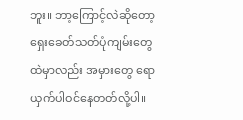ဘူး။ ဘာ့ကြောင့်လဲဆိုတော့ ရှေးခေတ်သတ်ပုံကျမ်းတွေထဲမှာလည်း အမှားတွေ ရောယှက်ပါဝင်နေတတ်လို့ပါ။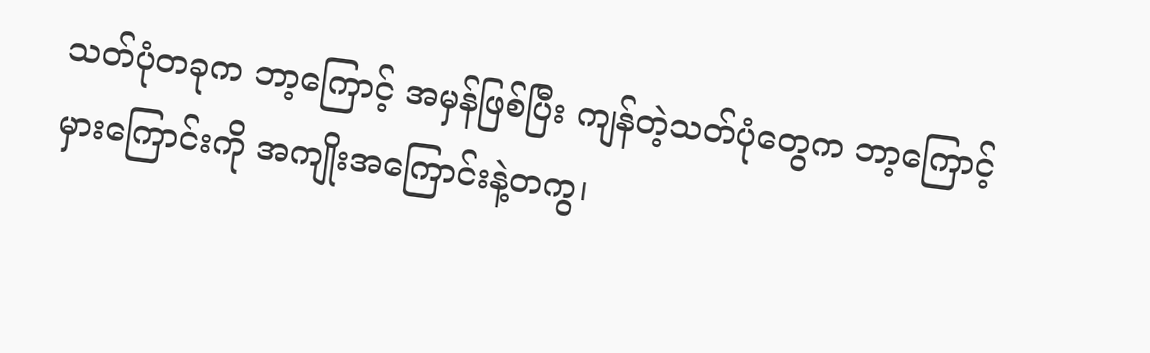သတ်ပုံတခုက ဘာ့ကြောင့် အမှန်ဖြစ်ပြီး ကျန်တဲ့သတ်ပုံတွေက ဘာ့ကြောင့် မှားကြောင်းကို အကျိုးအကြောင်းနဲ့တကွ၊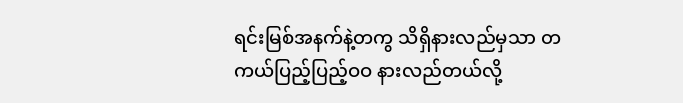ရင်းမြစ်အနက်နဲ့တကွ သိရှိနားလည်မှသာ တကယ်ပြည့်ပြည့်ဝဝ နားလည်တယ်လို့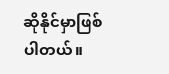ဆိုနိုင်မှာဖြစ်ပါတယ်။